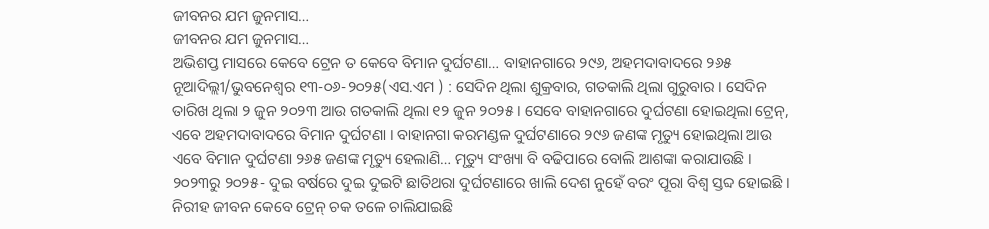ଜୀବନର ଯମ ଜୁନମାସ…
ଜୀବନର ଯମ ଜୁନମାସ…
ଅଭିଶପ୍ତ ମାସରେ କେବେ ଟ୍ରେନ ତ କେବେ ବିମାନ ଦୁର୍ଘଟଣା… ବାହାନଗାରେ ୨୯୬, ଅହମଦାବାଦରେ ୨୬୫
ନୂଆଦିଲ୍ଲୀ/ଭୁବନେଶ୍ୱର ୧୩-୦୬-୨୦୨୫(ଏସ.ଏମ ) : ସେଦିନ ଥିଲା ଶୁକ୍ରବାର, ଗତକାଲି ଥିଲା ଗୁରୁବାର । ସେଦିନ ତାରିଖ ଥିଲା ୨ ଜୁନ ୨୦୨୩ ଆଉ ଗତକାଲି ଥିଲା ୧୨ ଜୁନ ୨୦୨୫ । ସେବେ ବାହାନଗାରେ ଦୁର୍ଘଟଣା ହୋଇଥିଲା ଟ୍ରେନ୍, ଏବେ ଅହମଦାବାଦରେ ବିମାନ ଦୁର୍ଘଟଣା । ବାହାନଗା କରମଣ୍ଡଳ ଦୁର୍ଘଟଣାରେ ୨୯୬ ଜଣଙ୍କ ମୃତ୍ୟୁ ହୋଇଥିଲା ଆଉ ଏବେ ବିମାନ ଦୁର୍ଘଟଣା ୨୬୫ ଜଣଙ୍କ ମୃତ୍ୟୁ ହେଲାଣି… ମୃତ୍ୟୁ ସଂଖ୍ୟା ବି ବଢିପାରେ ବୋଲି ଆଶଙ୍କା କରାଯାଉଛି । ୨୦୨୩ରୁ ୨୦୨୫- ଦୁଇ ବର୍ଷରେ ଦୁଇ ଦୁଇଟି ଛାତିଥରା ଦୁର୍ଘଟଣାରେ ଖାଲି ଦେଶ ନୁହେଁ ବରଂ ପୂରା ବିଶ୍ବ ସ୍ତବ୍ଦ ହୋଇଛି ।
ନିରୀହ ଜୀବନ କେବେ ଟ୍ରେନ୍ ଚକ ତଳେ ଚାଲିଯାଇଛି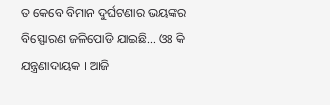ତ କେବେ ବିମାନ ଦୁର୍ଘଟଣାର ଭୟଙ୍କର ବିସ୍ଫୋରଣ ଜଳିପୋଡି ଯାଇଛି… ଓଃ କି ଯନ୍ତ୍ରଣାଦାୟକ । ଆଜି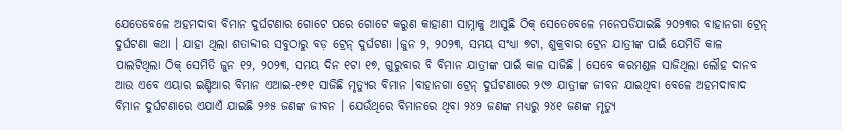ଯେତେବେଳେ ଅହମଦାବା ବିମାନ ଦୁର୍ଘଟଣାର ଗୋଟେ ପରେ ଗୋଟେ କରୁଣ କାହାଣୀ ସାମ୍ନାକୁ ଆସୁଛି ଠିକ୍ ସେତେବେଳେ ମନେପଡିଯାଇଛି ୨୦୨୩ର ବାହାନଗା ଟ୍ରେନ୍ ଦୁର୍ଘଟଣା କଥା । ଯାହା ଥିଲା ଶତାବ୍ଦୀର ସବୁଠାରୁ ବଡ଼ ଟ୍ରେନ୍ ଦୁର୍ଘଟଣା ।ଜୁନ ୨, ୨୦୨୩, ସମୟ ସଂଧ୍ଯା ୭ଟା, ଶୁକ୍ରବାର ଟ୍ରେନ ଯାତ୍ରୀଙ୍କ ପାଇଁ ଯେମିତି କାଳ ପାଲଟିଥିଲା ଠିକ୍ ସେମିତି ଜୁନ ୧୨, ୨୦୨୩, ସମୟ ଦିନ ୧ଟା ୧୭, ଗୁରୁବାର ବି ବିମାନ ଯାତ୍ରୀଙ୍କ ପାଇଁ କାଳ ସାଜିଛି । ସେବେ କରମଣ୍ଡଳ ସାଜିଥିଲା ଲୌହ ଦାନବ ଆଉ ଏବେ ଏୟାର ଇଣ୍ଡିଆର ବିମାନ ଏଆଇ-୧୭୧ ସାଜିଛି ମୃତ୍ୟୁର ବିମାନ ।ବାହାନଗା ଟ୍ରେନ୍ ଦୁର୍ଘଟଣାରେ ୨୯୬ ଯାତ୍ରୀଙ୍କ ଜୀବନ ଯାଇଥିବା ବେଳେ ଅହମଦାବାଦ ବିମାନ ଦୁର୍ଘଟଣାରେ ଏଯାଏଁ ଯାଇଛି ୨୬୫ ଜଣଙ୍କ ଜୀବନ । ଯେଉଁଥିରେ ବିମାନରେ ଥିବା ୨୪୨ ଜଣଙ୍କ ମଧ୍ଯରୁ ୨୪୧ ଜଣଙ୍କ ମୃତ୍ୟୁ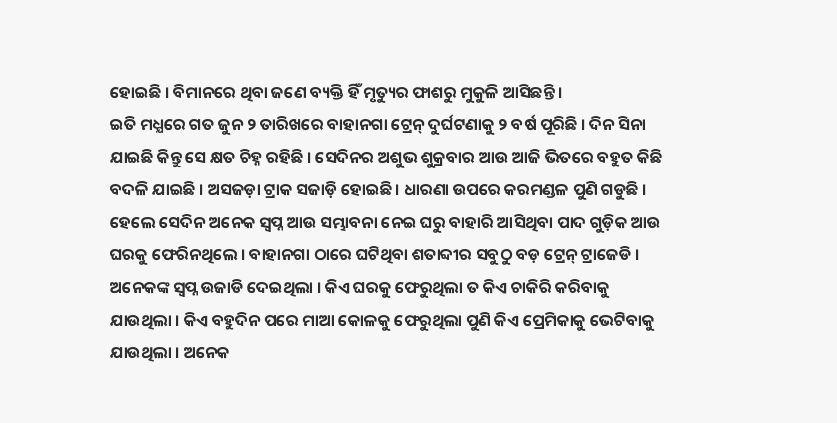ହୋଇଛି । ବିମାନରେ ଥିବା ଜଣେ ବ୍ୟକ୍ତି ହିଁ ମୃତ୍ୟୁର ଫାଶରୁ ମୁକୁଳି ଆସିଛନ୍ତି ।
ଇତି ମଧ୍ଯରେ ଗତ ଜୁନ ୨ ତାରିଖରେ ବାହାନଗା ଟ୍ରେନ୍ ଦୁର୍ଘଟଣାକୁ ୨ ବର୍ଷ ପୂରିଛି । ଦିନ ସିନା ଯାଇଛି କିନ୍ତୁ ସେ କ୍ଷତ ଚିହ୍ନ ରହିଛି । ସେଦିନର ଅଶୁଭ ଶୁକ୍ରବାର ଆଉ ଆଜି ଭିତରେ ବହୁତ କିଛି ବଦଳି ଯାଇଛି । ଅସଜଡ଼ା ଟ୍ରାକ ସଜାଡ଼ି ହୋଇଛି । ଧାରଣା ଉପରେ କରମଣ୍ଡଳ ପୁଣି ଗଡୁଛି । ହେଲେ ସେଦିନ ଅନେକ ସ୍ୱପ୍ନ ଆଉ ସମ୍ଭାବନା ନେଇ ଘରୁ ବାହାରି ଆସିଥିବା ପାଦ ଗୁଡ଼ିକ ଆଉ ଘରକୁ ଫେରିନଥିଲେ । ବାହାନଗା ଠାରେ ଘଟିଥିବା ଶତାବ୍ଦୀର ସବୁଠୁ ବଡ଼ ଟ୍ରେନ୍ ଟ୍ରାଜେଡି । ଅନେକଙ୍କ ସ୍ବପ୍ନ ଉଜାଡି ଦେଇଥିଲା । କିଏ ଘରକୁ ଫେରୁଥିଲା ତ କିଏ ଚାକିରି କରିବାକୁ ଯାଉଥିଲା । କିଏ ବହୁଦିନ ପରେ ମାଆ କୋଳକୁ ଫେରୁଥିଲା ପୁଣି କିଏ ପ୍ରେମିକାକୁ ଭେଟିବାକୁ ଯାଉଥିଲା । ଅନେକ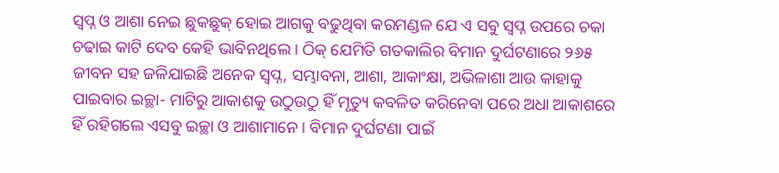ସ୍ବପ୍ନ ଓ ଆଶା ନେଇ ଛୁକଛୁକ୍ ହୋଇ ଆଗକୁ ବଢୁଥିବା କରମଣ୍ଡଳ ଯେ ଏ ସବୁ ସ୍ବପ୍ନ ଉପରେ ଚକା ଚଢାଇ କାଟି ଦେବ କେହି ଭାବିନଥିଲେ । ଠିକ୍ ଯେମିତି ଗତକାଲିର ବିମାନ ଦୁର୍ଘଟଣାରେ ୨୬୫ ଜୀବନ ସହ ଜଳିଯାଇଛି ଅନେକ ସ୍ବପ୍ନ, ସମ୍ଭାବନା, ଆଶା, ଆକାଂକ୍ଷା, ଅଭିଳାଶା ଆଉ କାହାକୁ ପାଇବାର ଇଚ୍ଛା- ମାଟିରୁ ଆକାଶକୁ ଉଠୁଉଠୁ ହିଁ ମୃତ୍ୟୁ କବଳିତ କରିନେବା ପରେ ଅଧା ଆକାଶରେ ହିଁ ରହିଗଲେ ଏସବୁ ଇଚ୍ଛା ଓ ଆଶାମାନେ । ବିମାନ ଦୁର୍ଘଟଣା ପାଇଁ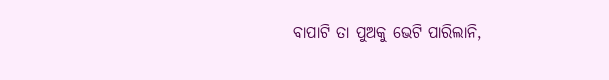ବାପାଟି ତା ପୁଅକୁ ଭେଟି ପାରିଲାନି,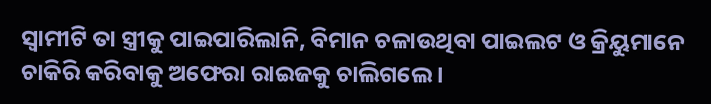ସ୍ବାମୀଟି ତା ସ୍ତ୍ରୀକୁ ପାଇପାରିଲାନି, ବିମାନ ଚଳାଉଥିବା ପାଇଲଟ ଓ କ୍ରିୟୁମାନେ ଚାକିରି କରିବାକୁ ଅଫେରା ରାଇଜକୁ ଚାଲିଗଲେ ।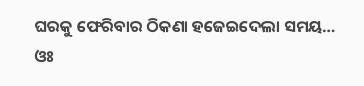ଘରକୁ ଫେରିବାର ଠିକଣା ହଜେଇଦେଲା ସମୟ… ଓଃ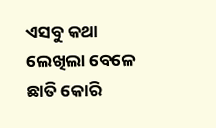ଏସବୁ କଥା ଲେଖିଲା ବେଳେ ଛାତି କୋରି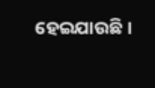ହେଇଯାଉଛି ।